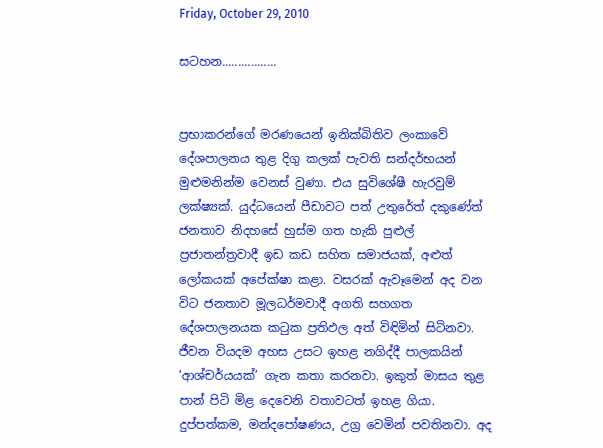Friday, October 29, 2010

සටහන.................


ප්‍රභාකරන්ගේ මරණයෙන් ඉනික්බිතිව ලංකාවේ දේශපාලනය තුළ දිගු කලක් පැවති සන්දර්භයන් මුළුමනින්ම වෙනස් වුණා. එය සුවි‍ශේෂී හැරවුම් ලක්ෂ්‍යක්. යුද්ධයෙන් පීඩාවට පත් උතුරේත් දකුණේත් ජනතාව නිදහසේ හුස්ම ගත හැකි පුළුල් ප්‍රජාතන්ත්‍රවාදී ඉඩ කඩ සහිත සමාජයක්, අළුත් ලෝකයක් අපේක්ෂා කළා. වසරක් ඇවෑමෙන් අද වන විට ජනතාව මූලධර්මවාදී අගති සහගත දේශපාලනයක කටුක ප්‍රතිඵල අත් විඳිමින් සිටිනවා. ජීවන වියදම අහස උසට ඉහළ නගිද්දී පාලකයින් ‘ආශ්චර්යයක්’ ගැන කතා කරනවා. ඉකුත් මාසය තුළ පාන් පිටි මිළ දෙවෙනි වතාවටත් ඉහළ ගියා. දුප්පත්කම, මන්දපෝෂණය, උග්‍ර වෙමින් පවතිනවා. අද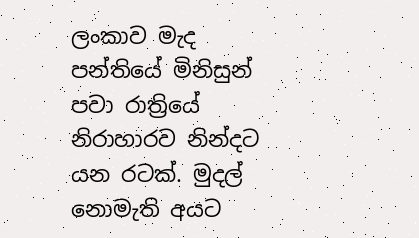ලංකාව මැද පන්තියේ මිනිසුන් පවා රාත්‍රියේ නිරාහාරව නින්දට යන රටක්. මුදල් නොමැති අයට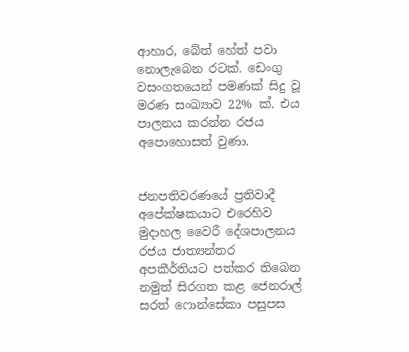ආහාර, බේත් හේත් පවා නොලැ‍බෙන රටක්. ඩෙංගු වසංගතයෙන් පමණක් සිදු වූ මරණ සංඛ්‍යාව 22% ක්. එය පාලනය කරන්න රජය අපොහොසත් වුණා.


ජනපතිවරණයේ ප්‍රතිවාදී අපේක්ෂකයාට එරෙහිව මුදාහල වෛරී දේශපාලනය රජය ජාත්‍යන්තර අපකීර්තියට පත්කර තිබෙන නමුත් සිරගත කළ ජෙනරාල් සරත් ‍ෆොන්සේකා පසුපස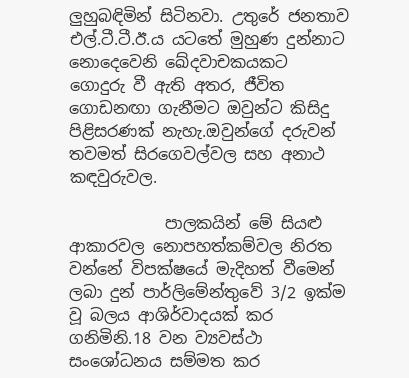ලුහුබඳිමින් සිටිනවා. උතුරේ ජනතාව එල්.ටී.ටී.ඊ.ය යටතේ මුහුණ දුන්නාට නොදෙවෙනි ඛේදවාචකයකට ගොදුරු වී ඇති අතර, ජීවිත ගොඩනඟා ගැනීමට ඔවුන්ට කිසිදු පිළිසරණක් නැහැ.ඔවුන්ගේ දරුවන් තවමත් සිරගෙවල්වල සහ අනාථ කඳවුරුවල.

            පාලකයින් මේ සියළු ආකාරවල නොපහත්කම්වල නිරත වන්නේ විපක්ෂයේ මැදිහත් වීමෙන් ලබා දුන් පාර්ලිමේන්තුවේ 3/2 ඉක්ම වූ බලය ආශිර්වාදයක් කර ගනිමිනි.18 වන ව්‍යවස්ථා සංශෝධනය සම්මත කර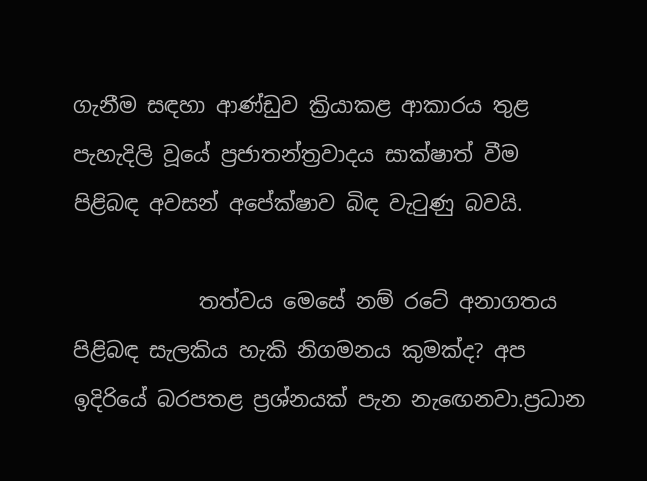ගැනීම සඳහා ආණ්ඩුව ක්‍රියාකළ ආකාරය තුළ පැහැදිලි වූයේ ප්‍රජාතන්ත්‍රවාදය සාක්ෂාත් වීම පිළිබඳ අවසන් අපේක්ෂාව බිඳ වැටුණු බවයි.

            තත්වය මෙසේ නම් රටේ අනාගතය පිළිබඳ සැලකිය හැකි නිගමනය කුමක්ද? අප ඉදිරියේ බරපතළ ප්‍රශ්නයක් පැන නැ‍ඟෙනවා.ප්‍රධාන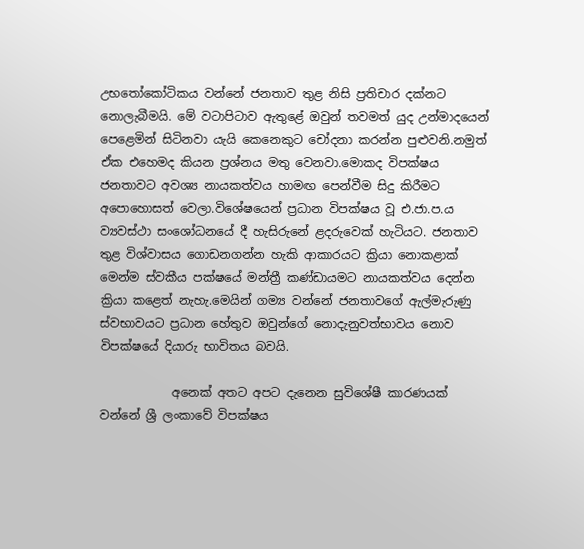උභතෝකෝටිකය වන්නේ ජනතාව තුළ නිසි ප්‍රතිචාර දක්නට නොලැබීමයි. මේ වටාපිටාව ඇතුළේ ඔවුන් තවමත් යුද උන්මාදයෙන් පෙළෙමින් සිටිනවා යැයි කෙනෙකුට චෝදනා කරන්න පුළුවනි.නමුත් ඒක එහෙමද කියන ප්‍රශ්නය මතු වෙනවා.මොකද විපක්ෂය ජනතාවට අවශ්‍ය නායකත්වය හාමඟ පෙන්වීම සිදු කිරීමට අපොහොසත් වෙලා.විශේෂයෙන් ප්‍රධාන විපක්ෂය වූ එ.ජා.ප.ය ව්‍යවස්ථා සංශෝධනයේ දී හැසිරුනේ ළදරුවෙක් හැටියට. ජනතාව තුළ විශ්වාසය ගොඩනගන්න හැකි ආකාරයට ක්‍රියා නොකළාක් මෙන්ම ස්වකීය පක්ෂයේ මන්ත්‍රී කණ්ඩායමට නායකත්වය දෙන්න ක්‍රියා කළෙත් නැහැ.මෙයින් ගම්‍ය වන්නේ ජනතාවගේ ඇල්මැරුණු ස්වභාවයට ප්‍රධාන හේතුව ඔවුන්ගේ නොදැනුවත්භාවය නොව විපක්ෂයේ දියාරු භාවිතය බවයි.

            අනෙක් අතට අපට දැනෙන සුවිශේෂී කාරණයක් වන්නේ ශ්‍රී ලංකාවේ විපක්ෂය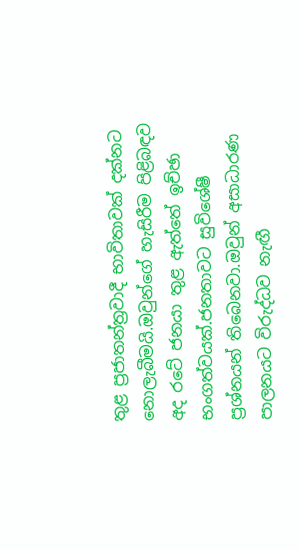තුළ ප්‍රජාතන්ත්‍රවාදී භාවිතාවක් දක්නට නොලැබීමයි.ඔවුන්ගේ හැසිරීම පිළිබඳව අද රටේ ජනයා තුළ ඇත්තේ ඉච්ඡා භංගත්වයක්.ජනතාවට සුවිශේෂී ප්‍රශ්නයන් තිබෙනවා.ඔවුන් අසාධාරණ පාලනයට විරුද්ධව නැඟී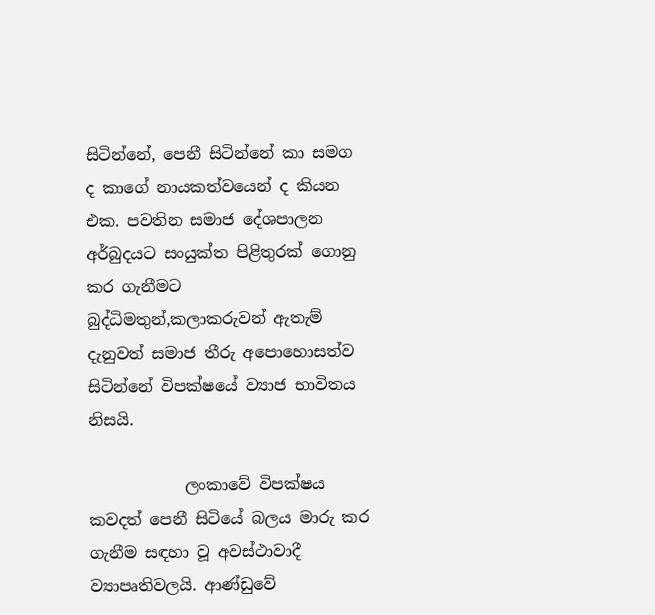සිටින්නේ, පෙනී සිටින්නේ කා සමග ද කාගේ නායකත්වයෙන් ද කියන එක. පවතින සමාජ දේශපාලන අර්බුදයට සංයුක්ත පිළිතුරක් ගොනු කර ගැනීමට බුද්ධිමතුන්,කලාකරුවන් ඇතැම් දැනුවත් සමාජ තීරු අපොහොසත්ව සිටින්නේ විපක්ෂයේ ව්‍යාජ භාවිතය නිසයි.

            ලංකාවේ විපක්ෂය කවදත් පෙනී සිටියේ බලය මාරු කර ගැනීම සඳහා වූ අවස්ථාවාදී ව්‍යාපෘතිවලයි. ආණ්ඩුවේ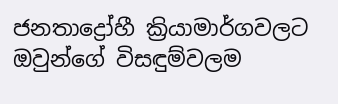ජනතාද්‍රෝහී ක්‍රියාමාර්ගවලට ඔවුන්ගේ විසඳුම්වලම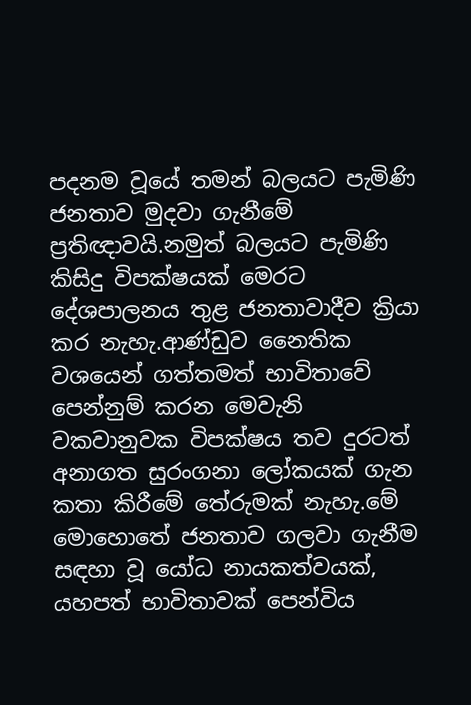පදනම වූයේ තමන් බලයට පැමිණි ජනතාව මුදවා ගැනීමේ ප්‍රතිඥාවයි.නමුත් බලයට පැමිණි කිසිදු විපක්ෂයක් මෙරට දේශපාලනය තුළ ජනතාවාදීව ක්‍රියා කර නැහැ.ආණ්ඩුව නෛතික වශයෙන් ගත්තමත් භාවිතාවේ පෙන්නුම් කරන මෙවැනි වකවානුවක විපක්ෂය තව දුරටත් අනාගත සුරංගනා ලෝකයක් ගැන කතා කිරීමේ තේරුමක් නැහැ.මේ මොහොතේ ජනතාව ගලවා ගැනීම සඳහා වූ යෝධ නායකත්වයක්, යහපත් භාවිතාවක් පෙන්විය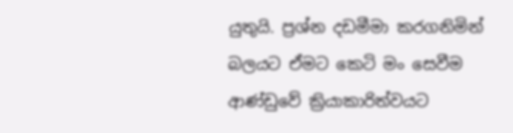යුතුයි. ප්‍රශ්න දඩමීමා කරගනිමින් බලයට ඒමට කෙටි මං සෙවීම ආණ්ඩුවේ ක්‍රියාකාරිත්වයට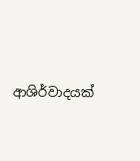ආශිර්වාදයක්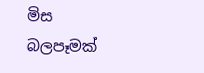මිස බලපෑමක්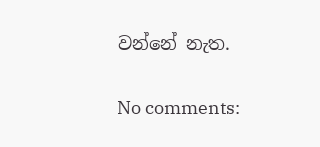වන්නේ නැත.

No comments: